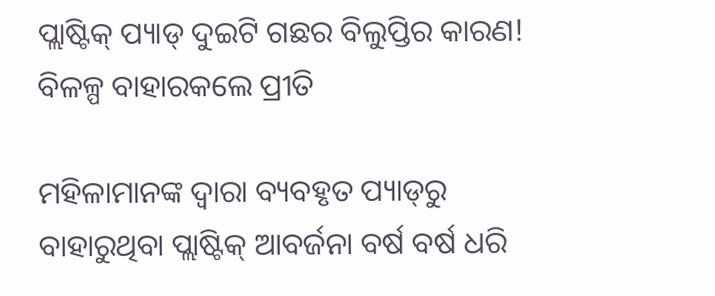ପ୍ଲାଷ୍ଟିକ୍ ପ୍ୟାଡ୍ ଦୁଇଟି ଗଛର ବିଲୁପ୍ତିର କାରଣ! ବିଳଳ୍ପ ବାହାରକଲେ ପ୍ରୀତି

ମହିଳାମାନଙ୍କ ଦ୍ୱାରା ବ୍ୟବହୃତ ପ୍ୟାଡ୍‌ରୁ ବାହାରୁଥିବା ପ୍ଲାଷ୍ଟିକ୍ ଆବର୍ଜନା ବର୍ଷ ବର୍ଷ ଧରି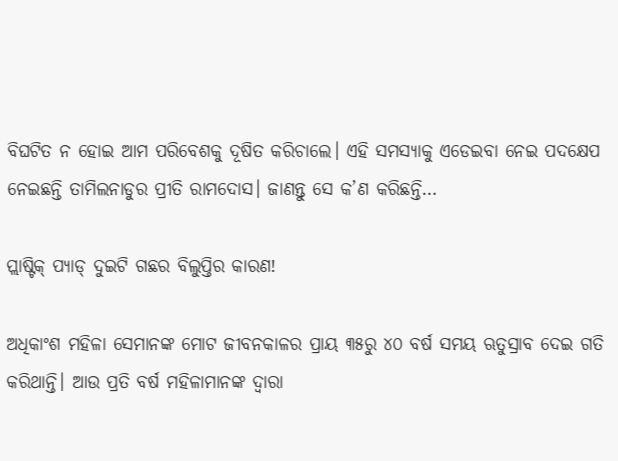ବିଘଟିତ ନ ହୋଇ ଆମ ପରିବେଶକୁ ଦୂଷିତ କରିଚାଲେ। ଏହି ସମସ୍ୟାକୁ ଏଡେଇବା ନେଇ ପଦକ୍ଷେପ ନେଇଛନ୍ତି ତାମିଲନାଡୁର ପ୍ରୀତି ରାମଦୋସ। ଜାଣନ୍ତୁ ସେ କ’ଣ କରିଛନ୍ତି…

ପ୍ଲାଷ୍ଟିକ୍ ପ୍ୟାଡ୍ ଦୁଇଟି ଗଛର ବିଲୁପ୍ତିର କାରଣ!

ଅଧିକାଂଶ ମହିଳା ସେମାନଙ୍କ ମୋଟ ଜୀବନକାଳର ପ୍ରାୟ ୩୫ରୁ ୪୦ ବର୍ଷ ସମୟ ଋତୁସ୍ରାବ ଦେଇ ଗତି କରିଥାନ୍ତି। ଆଉ ପ୍ରତି ବର୍ଷ ମହିଳାମାନଙ୍କ ଦ୍ୱାରା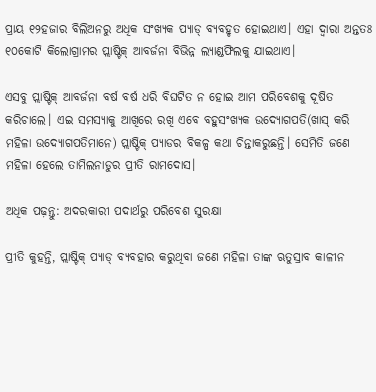ପ୍ରାୟ ୧୨ହଜାର ବିଲିଅନରୁ ଅଧିକ ସଂଖ୍ୟକ ପ୍ୟାଡ୍ ବ୍ୟବହୃତ ହୋଇଥାଏ। ଏହା ଦ୍ୱାରା ଅନ୍ତତଃ ୧୦କୋଟି କିଲୋଗ୍ରାମର ପ୍ଲାଷ୍ଟିକ୍ ଆବର୍ଜନା ବିଭିନ୍ନ ଲ୍ୟାଣ୍ଡଫିଲକୁ ଯାଇଥାଏ।

ଏସବୁ ପ୍ଲାଷ୍ଟିକ୍ ଆବର୍ଜନା ବର୍ଷ ବର୍ଷ ଧରି ବିଘଟିତ ନ ହୋଇ ଆମ ପରିବେଶକୁ ଦୂଷିତ କରିଚାଲେ। ଏଇ ସମସ୍ୟାକୁ ଆଖିରେ ରଖି ଏବେ ବହୁସଂଖ୍ୟକ ଉଦ୍ୟୋଗପତି(ଖାସ୍ କରି ମହିଳା ଉଦ୍ୟୋଗପତିମାନେ) ପ୍ଲାଷ୍ଟିକ୍ ପ୍ୟାଡର ବିକଳ୍ପ କଥା ଚିନ୍ତାକରୁଛନ୍ତି। ସେମିତି ଜଣେ ମହିଳା ହେଲେ ତାମିଲନାଡୁର ପ୍ରୀତି ରାମଦୋସ।

ଅଧିକ ପଢ଼ନ୍ତୁ: ଅଦରକାରୀ ପଦାର୍ଥରୁ ପରିବେଶ ସୁରକ୍ଷା

ପ୍ରୀତି କୁହନ୍ତି, ପ୍ଲାଷ୍ଟିକ୍ ପ୍ୟାଡ୍ ବ୍ୟବହାର କରୁଥିବା ଜଣେ ମହିଳା ତାଙ୍କ ଋତୁସ୍ରାବ କାଳୀନ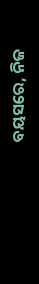ବୟସରେ, ନିଜ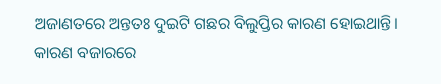ଅଜାଣତରେ ଅନ୍ତତଃ ଦୁଇଟି ଗଛର ବିଲୁପ୍ତିର କାରଣ ହୋଇଥାନ୍ତି। କାରଣ ବଜାରରେ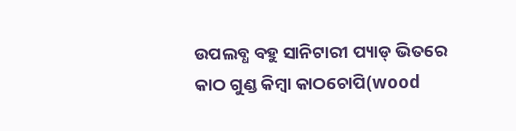ଉପଲବ୍ଧ ବହୁ ସାନିଟାରୀ ପ୍ୟାଡ୍ ଭିତରେ କାଠ ଗୁଣ୍ଡ କିମ୍ବା କାଠଚୋପି(wood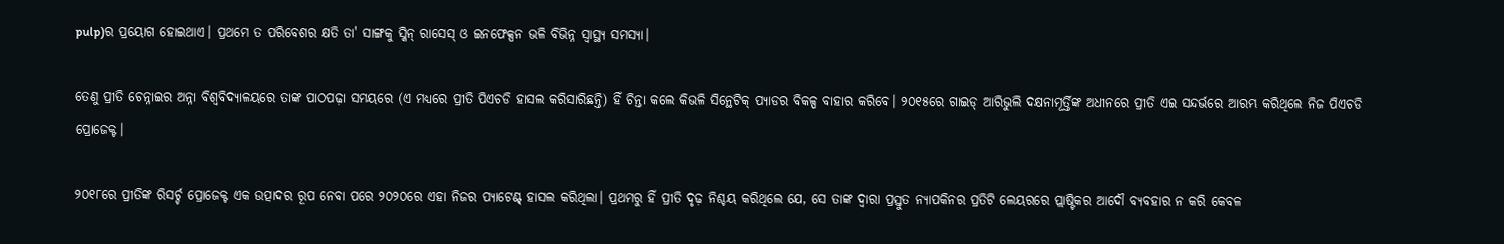pulp)ର ପ୍ରୟୋଗ ହୋଇଥାଏ। ପ୍ରଥମେ ତ ପରିବେଶର କ୍ଷତି ତା' ସାଙ୍ଗକୁ ସ୍କିନ୍ ରାସେସ୍ ଓ ଇନଫେକ୍ସନ ଭଳି ବିଭିନ୍ନ ସ୍ୱାସ୍ଥ୍ୟ ସମସ୍ୟା।

ତେଣୁ ପ୍ରୀତି ଚେନ୍ନାଇର ଅନ୍ନା ବିଶ୍ୱବିଦ୍ୟାଳୟରେ ତାଙ୍କ ପାଠପଢ଼ା ସମୟରେ (ଏ ମଧ୍ୟରେ ପ୍ରୀତି ପିଏଚଡି ହାସଲ କରିସାରିଛନ୍ତି) ହିଁ ଚିନ୍ତା କଲେ କିଭଳି ସିନ୍ଥେଟିକ୍ ପ୍ୟାଡର ବିକଳ୍ପ ବାହାର କରିବେ। ୨୦୧୫ରେ ଗାଇଡ୍ ଆରିଭୁଲି ଦକ୍ଷନାମୂର୍ତ୍ତିଙ୍କ ଅଧୀନରେ ପ୍ରୀତି ଏଇ ସନ୍ଦର୍ଭରେ ଆରମ୍ଭ କରିଥିଲେ ନିଜ ପିଏଚଡି ପ୍ରୋଜେକ୍ଟ।

୨୦୧୮ରେ ପ୍ରୀତିଙ୍କ ରିସର୍ଚ୍ଚ ପ୍ରୋଜେକ୍ଟ ଏକ ଉତ୍ପାଦର ରୂପ ନେବା ପରେ ୨୦୨୦ରେ ଏହା ନିଜର ପ୍ୟାଟେଣ୍ଟ୍ ହାସଲ କରିଥିଲା। ପ୍ରଥମରୁ ହିଁ ପ୍ରୀତି ଦୃଢ଼ ନିଶ୍ଚୟ କରିଥିଲେ ଯେ, ସେ ତାଙ୍କ ଦ୍ୱାରା ପ୍ରସ୍ତୁତ ନ୍ୟାପକିନର ପ୍ରତିଟି ଲେୟରରେ ପ୍ଲାଷ୍ଟିକର ଆଦୌ ବ୍ୟବହାର ନ କରି କେବଳ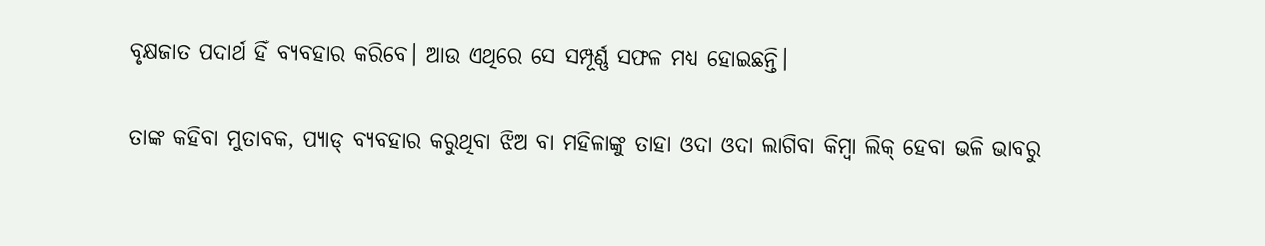ବୃକ୍ଷଜାତ ପଦାର୍ଥ ହିଁ ବ୍ୟବହାର କରିବେ। ଆଉ ଏଥିରେ ସେ ସମ୍ପୂର୍ଣ୍ଣ ସଫଳ ମଧ୍ୟ ହୋଇଛନ୍ତି।

ତାଙ୍କ କହିବା ମୁତାବକ, ପ୍ୟାଡ୍ ବ୍ୟବହାର କରୁଥିବା ଝିଅ ବା ମହିଳାଙ୍କୁ ତାହା ଓଦା ଓଦା ଲାଗିବା କିମ୍ବା ଲିକ୍ ହେବା ଭଳି ଭାବରୁ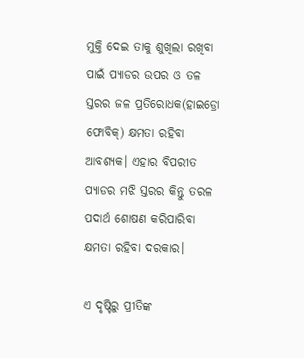ମୁକ୍ତି ଦେଇ ତାକୁ ଶୁଖିଲା ରଖିବା ପାଇଁ ପ୍ୟାଡର ଉପର ଓ ତଳ ସ୍ତରର ଜଳ ପ୍ରତିରୋଧକ(ହାଇଡ୍ରୋ ଫୋବିକ୍) କ୍ଷମତା ରହିବା ଆବଶ୍ୟକ। ଏହାର ବିପରୀତ ପ୍ୟାଡର ମଝି ସ୍ତରର କିନ୍ତୁ ତରଳ ପଦାର୍ଥ ଶୋଷଣ କରିପାରିବା କ୍ଷମତା ରହିବା ଦରକାର।

ଏ ଦୃଷ୍ଟିରୁ ପ୍ରୀତିଙ୍କ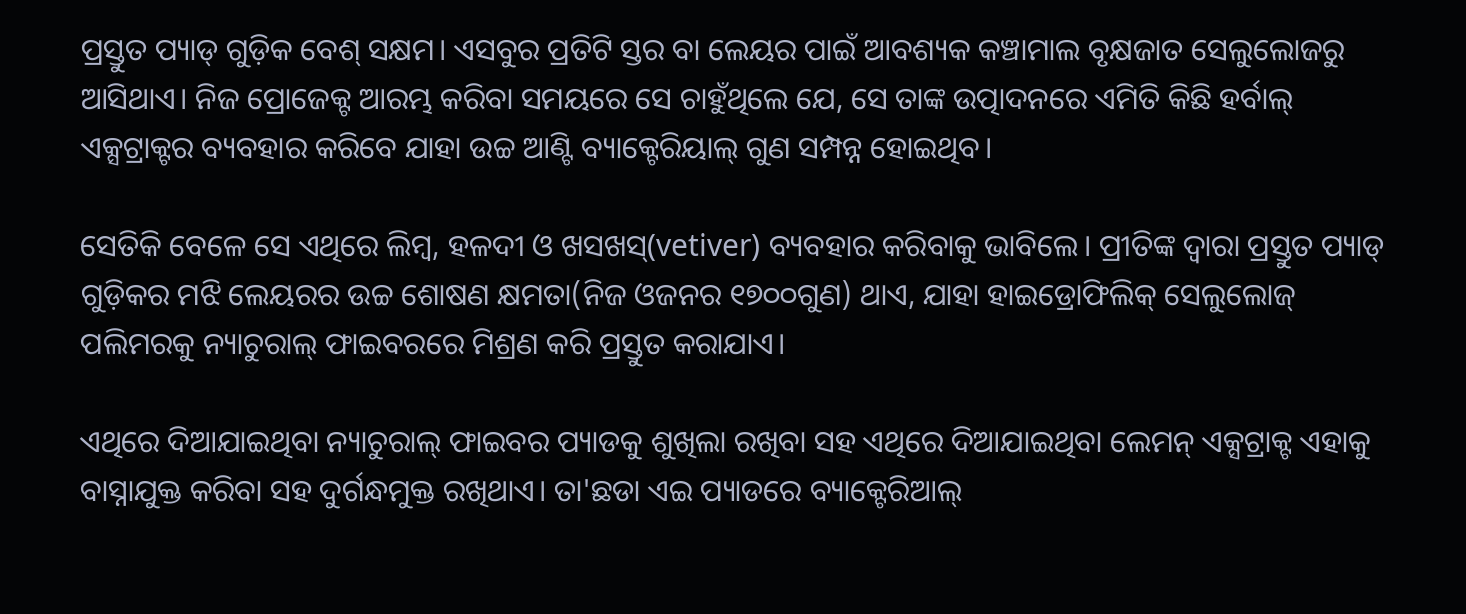ପ୍ରସ୍ତୁତ ପ୍ୟାଡ୍ ଗୁଡ଼ିକ ବେଶ୍ ସକ୍ଷମ। ଏସବୁର ପ୍ରତିଟି ସ୍ତର ବା ଲେୟର ପାଇଁ ଆବଶ୍ୟକ କଞ୍ଚାମାଲ ବୃକ୍ଷଜାତ ସେଲୁଲୋଜରୁ ଆସିଥାଏ। ନିଜ ପ୍ରୋଜେକ୍ଟ ଆରମ୍ଭ କରିବା ସମୟରେ ସେ ଚାହୁଁଥିଲେ ଯେ, ସେ ତାଙ୍କ ଉତ୍ପାଦନରେ ଏମିତି କିଛି ହର୍ବାଲ୍ ଏକ୍ସଟ୍ରାକ୍ଟର ବ୍ୟବହାର କରିବେ ଯାହା ଉଚ୍ଚ ଆଣ୍ଟି ବ୍ୟାକ୍ଟେରିୟାଲ୍ ଗୁଣ ସମ୍ପନ୍ନ ହୋଇଥିବ।

ସେତିକି ବେଳେ ସେ ଏଥିରେ ଲିମ୍ବ, ହଳଦୀ ଓ ଖସଖସ୍(vetiver) ବ୍ୟବହାର କରିବାକୁ ଭାବିଲେ। ପ୍ରୀତିଙ୍କ ଦ୍ୱାରା ପ୍ରସ୍ତୁତ ପ୍ୟାଡ୍ ଗୁଡ଼ିକର ମଝି ଲେୟରର ଉଚ୍ଚ ଶୋଷଣ କ୍ଷମତା(ନିଜ ଓଜନର ୧୭୦୦ଗୁଣ) ଥାଏ, ଯାହା ହାଇଡ୍ରୋଫିଲିକ୍ ସେଲୁଲୋଜ୍ ପଲିମରକୁ ନ୍ୟାଚୁରାଲ୍ ଫାଇବରରେ ମିଶ୍ରଣ କରି ପ୍ରସ୍ତୁତ କରାଯାଏ।

ଏଥିରେ ଦିଆଯାଇଥିବା ନ୍ୟାଚୁରାଲ୍ ଫାଇବର ପ୍ୟାଡକୁ ଶୁଖିଲା ରଖିବା ସହ ଏଥିରେ ଦିଆଯାଇଥିବା ଲେମନ୍ ଏକ୍ସଟ୍ରାକ୍ଟ ଏହାକୁ ବାସ୍ନାଯୁକ୍ତ କରିବା ସହ ଦୁର୍ଗନ୍ଧମୁକ୍ତ ରଖିଥାଏ। ତା'ଛଡା ଏଇ ପ୍ୟାଡରେ ବ୍ୟାକ୍ଟେରିଆଲ୍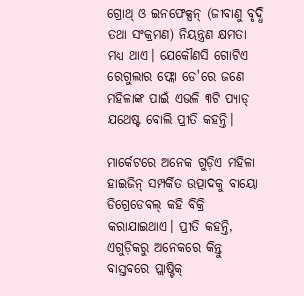ଗ୍ରୋଥ୍ ଓ ଇନଫେକ୍ସନ୍ (ଜୀବାଣୁ ବୃଦ୍ଧି ତଥା ସଂକ୍ରମଣ) ନିୟନ୍ତ୍ରଣ କ୍ଷମତା ମଧ୍ୟ ଥାଏ। ଯେକୌଣସି ଗୋଟିଏ ରେଗୁଲାର ଫ୍ଲୋ ଡେ'ରେ ଜଣେ ମହିଳାଙ୍କ ପାଇଁ ଏଭଳି ୩ଟି ପ୍ୟାଡ୍ ଯଥେଷ୍ଟ ବୋଲି ପ୍ରୀତି କହନ୍ତି।

ମାର୍କେଟରେ ଅନେକ ଗୁଡ଼ିଏ ମହିଳା ହାଇଜିନ୍ ସମ୍ପର୍କିତ ଉତ୍ପାଦକୁ ବାୟୋ ଡିଗ୍ରେଡେବଲ୍ କହି ବିକ୍ରି କରାଯାଇଥାଏ। ପ୍ରୀତି କହନ୍ତି, ଏଗୁଡ଼ିକରୁ ଅନେକରେ କିନ୍ତୁ ବାସ୍ତବରେ ପ୍ଲାଷ୍ଟିକ୍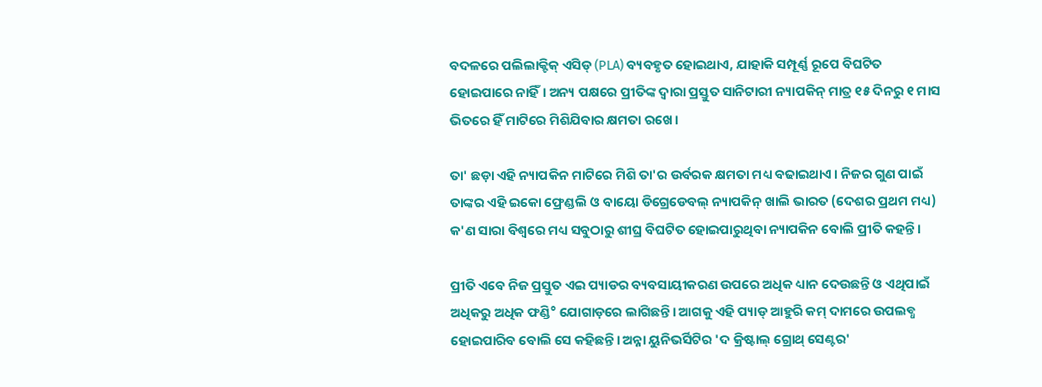ବଦଳରେ ପଲିଲାକ୍ଟିକ୍ ଏସିଡ୍ (PLA) ବ୍ୟବହୃତ ହୋଇଥାଏ, ଯାହାକି ସମ୍ପୂର୍ଣ୍ଣ ରୂପେ ବିଘଟିତ ହୋଇପାରେ ନାହିଁ। ଅନ୍ୟ ପକ୍ଷରେ ପ୍ରୀତିଙ୍କ ଦ୍ୱାରା ପ୍ରସ୍ତୁତ ସାନିଟାରୀ ନ୍ୟାପକିନ୍ ମାତ୍ର ୧୫ ଦିନରୁ ୧ ମାସ ଭିତରେ ହିଁ ମାଟିରେ ମିଶିଯିବାର କ୍ଷମତା ରଖେ।

ତା' ଛଡ଼ା ଏହି ନ୍ୟାପକିନ ମାଟିରେ ମିଶି ତା'ର ଉର୍ବରକ କ୍ଷମତା ମଧ୍ୟ ବଢାଇଥାଏ। ନିଜର ଗୁଣ ପାଇଁ ତାଙ୍କର ଏହି ଇକୋ ଫ୍ରେଣ୍ଡଲି ଓ ବାୟୋ ଡିଗ୍ରେଡେବଲ୍ ନ୍ୟାପକିନ୍ ଖାଲି ଭାରତ (ଦେଶର ପ୍ରଥମ ମଧ୍ୟ) କ'ଣ ସାରା ବିଶ୍ୱରେ ମଧ୍ୟ ସବୁଠାରୁ ଶୀଘ୍ର ବିଘଟିତ ହୋଇପାରୁଥିବା ନ୍ୟାପକିନ ବୋଲି ପ୍ରୀତି କହନ୍ତି।

ପ୍ରୀତି ଏବେ ନିଜ ପ୍ରସ୍ତୁତ ଏଇ ପ୍ୟାଡର ବ୍ୟବସାୟୀକରଣ ଉପରେ ଅଧିକ ଧ୍ୟାନ ଦେଉଛନ୍ତି ଓ ଏଥିପାଇଁ ଅଧିକରୁ ଅଧିକ ଫଣ୍ଡି° ଯୋଗାଡ଼ରେ ଲାଗିଛନ୍ତି। ଆଗକୁ ଏହି ପ୍ୟାଡ୍ ଆହୁରି କମ୍ ଦାମରେ ଉପଲବ୍ଧ ହୋଇପାରିବ ବୋଲି ସେ କହିଛନ୍ତି। ଅନ୍ନା ୟୁନିଭର୍ସିଟିର 'ଦ କ୍ରିଷ୍ଟାଲ୍ ଗ୍ରୋଥ୍ ସେଣ୍ଟର'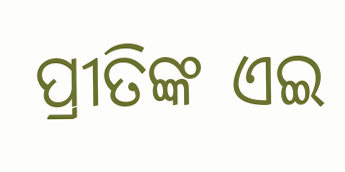ପ୍ରୀତିଙ୍କ ଏଇ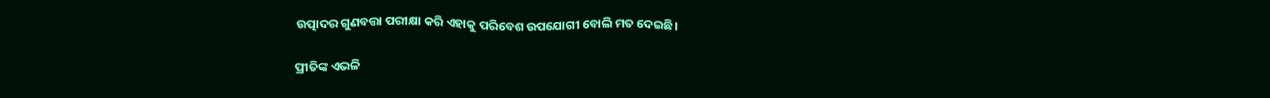ଉତ୍ପାଦର ଗୁଣବତ୍ତା ପରୀକ୍ଷା କରି ଏହାକୁ ପରିବେଶ ଉପଯୋଗୀ ବୋଲି ମତ ଦେଇଛି।

ପ୍ରୀତିଙ୍କ ଏଭଳି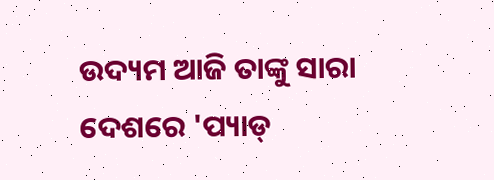ଉଦ୍ୟମ ଆଜି ତାଙ୍କୁ ସାରା ଦେଶରେ 'ପ୍ୟାଡ୍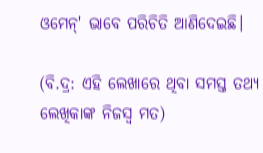ଓମେନ୍' ଭାବେ ପରିଚିତି ଆଣିଦେଇଛି।

(ବି.ଦ୍ର: ଏହି ଲେଖାରେ ଥିବା ସମସ୍ତ ତଥ୍ୟ ଲେଖିକାଙ୍କ ନିଜସ୍ୱ ମତ)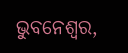ଭୁବନେଶ୍ୱର,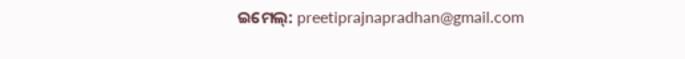ଇମେଲ୍: preetiprajnapradhan@gmail.com